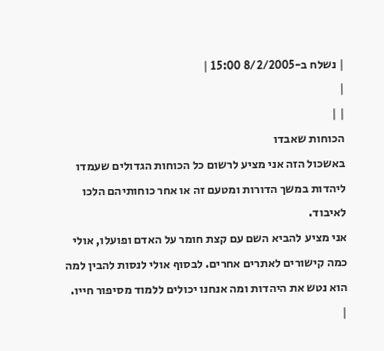| נשלח ב-8/2/2005 15:00 |
|
| |
הכוחות שאבדו
באשכול הזה אני מציע לרשום כל הכוחות הגדולים שעמדו ליהדות במשך הדורות ומטעם זה או אחר כוחותיהם הלכו לאיבוד.
אני מציע להביא השם עם קצת חומר על האדם ופועלו, אולי כמה קישורים לאתרים אחרים. לבסוף אולי לנסות להבין למה הוא נטש את היהדות ומה אנחנו יכולים ללמוד מסיפור חייו.
|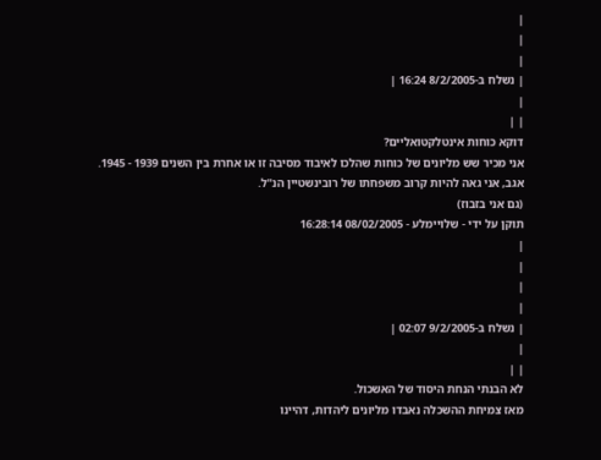|
|
|
| נשלח ב-8/2/2005 16:24 |
|
| |
דוקא כוחות אינטלקטואליים?
אני מכיר שש מליונים של כוחות שהלכו לאיבוד מסיבה זו או אחרת בין השנים 1939 - 1945.
אגב, אני גאה להיות קרוב משפחתו של רובינשטיין הנ"ל.
(גם אני בזבוז)
תוקן על ידי - שלויימלע - 08/02/2005 16:28:14
|
|
|
|
| נשלח ב-9/2/2005 02:07 |
|
| |
לא הבנתי הנחת היסוד של האשכול.
מאז צמיחת ההשכלה נאבדו מליונים ליהדות, דהיינו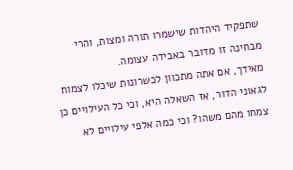שתפקיד היהדות שישמרו תורה ומצות, והרי מבחינה זו מדובר באבידה עצומה.
מאידך, אם אתה מתכוון לכשרונות שיכלו לצמוח לגאוני הדור, אז השאלה היא, וכי כל העילויים כן צמחו מהם משהו? וכי כמה אלפי עילויים לא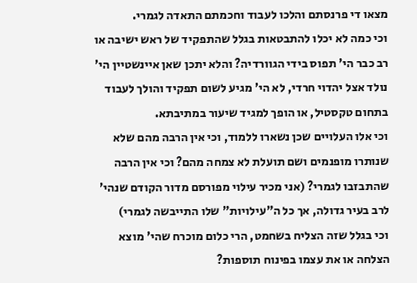מצאו די פרנסתם והלכו לעבוד וחכמתם התאדה לגמרי.
וכי כמה לא יכלו להתבטאות בגלל שהתפקיד של ראש ישיבה או רב כבר הי' תפוס בידי הגוורדיה? והלא יתכן שאן איינשטיין הי' נולד אצל יהדוי חרדי, לא הי' מגיע לשום תפקיד והולך לעבוד בתחום טקסטיל, או הופך למגיד שיעור במתיבתא.
וכי אלו העלויים שכן נשארו ללמוד, וכי אין הרבה מהם שלא שנותרו מופנמים ושם תועלת לא צמחה מהם? וכי אין הרבה שהתבזבו לגמרי? (אני מכיר עילוי מפורסם מדור הקודם שנהי' לרב בעיר גדולה, אך כל ה"עילויות" שלו התייבשה לגמרי)
וכי בגלל שזה הצליח בשחמט, הרי כלום מוכרח שהי' מוצא הצלחה או את עצמו בפינוח תוספות?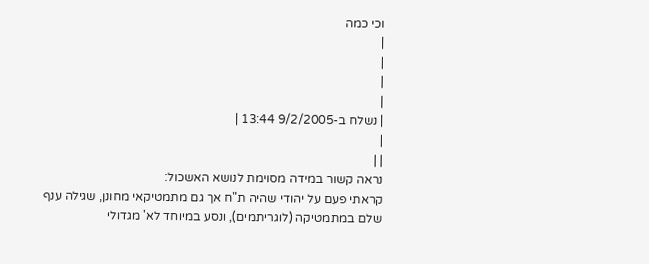וכי כמה
|
|
|
|
| נשלח ב-9/2/2005 13:44 |
|
| |
נראה קשור במידה מסוימת לנושא האשכול:
קראתי פעם על יהודי שהיה ת"ח אך גם מתמטיקאי מחונן, שגילה ענף שלם במתמטיקה (לוגריתמים), ונסע במיוחד לא' מגדולי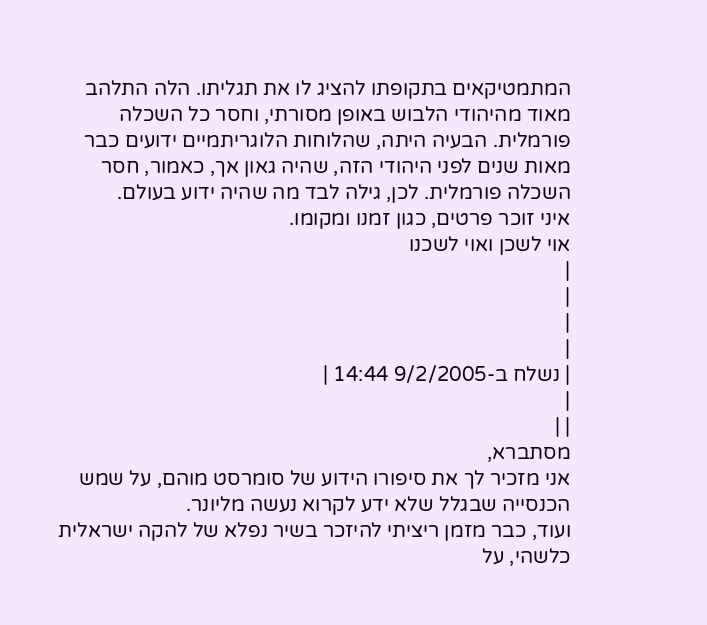המתמטיקאים בתקופתו להציג לו את תגליתו. הלה התלהב מאוד מהיהודי הלבוש באופן מסורתי, וחסר כל השכלה פורמלית. הבעיה היתה, שהלוחות הלוגריתמיים ידועים כבר מאות שנים לפני היהודי הזה, שהיה גאון אך, כאמור, חסר השכלה פורמלית. לכן, גילה לבד מה שהיה ידוע בעולם.
איני זוכר פרטים, כגון זמנו ומקומו.
אוי לשכן ואוי לשכנו
|
|
|
|
| נשלח ב-9/2/2005 14:44 |
|
| |
מסתברא,
אני מזכיר לך את סיפורו הידוע של סומרסט מוהם, על שמש הכנסייה שבגלל שלא ידע לקרוא נעשה מליונר.
ועוד, כבר מזמן ריציתי להיזכר בשיר נפלא של להקה ישראלית כלשהי, על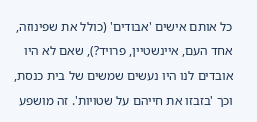כל אותם אישים 'אבודים' (כולל את שפינוזה, אחד העם, איינשטיין, פרויד?), שאם לא היו אובדים לנו היו נעשים שמשים של בית כנסת, וכך 'בזבזו את חייהם על שטויות'. זה מושפע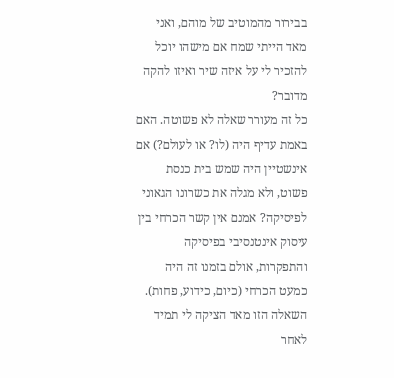בבירור מהמוטיב של מוהם, ואני מאד הייתי שמח אם מישהו יוכל להזכיר לי על איזה שיר ואיזו להקה מדובר?
כל זה מעורר שאלה לא פשוטה. האם באמת עדיף היה (לו? או לעולם?) אם אינשטיין היה שמש בית כנסת פשוט, ולא מגלה את כשרונו הגאוני לפיסיקה? אמנם אין קשר הכרחי בין עיסוק אינטנסיבי בפיסיקה והתפקרות, אולם בזמנו זה היה כמעט הכרחי (כיום, כידוע, פחות).
השאלה הזו מאד הציקה לי תמיד לאחר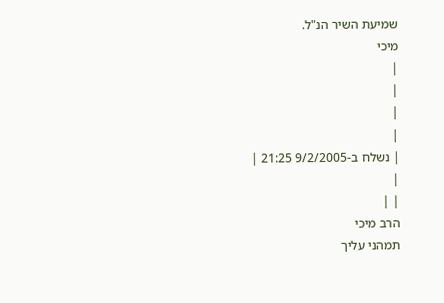שמיעת השיר הנ"ל.
מיכי
|
|
|
|
| נשלח ב-9/2/2005 21:25 |
|
| |
הרב מיכי
תמהני עליך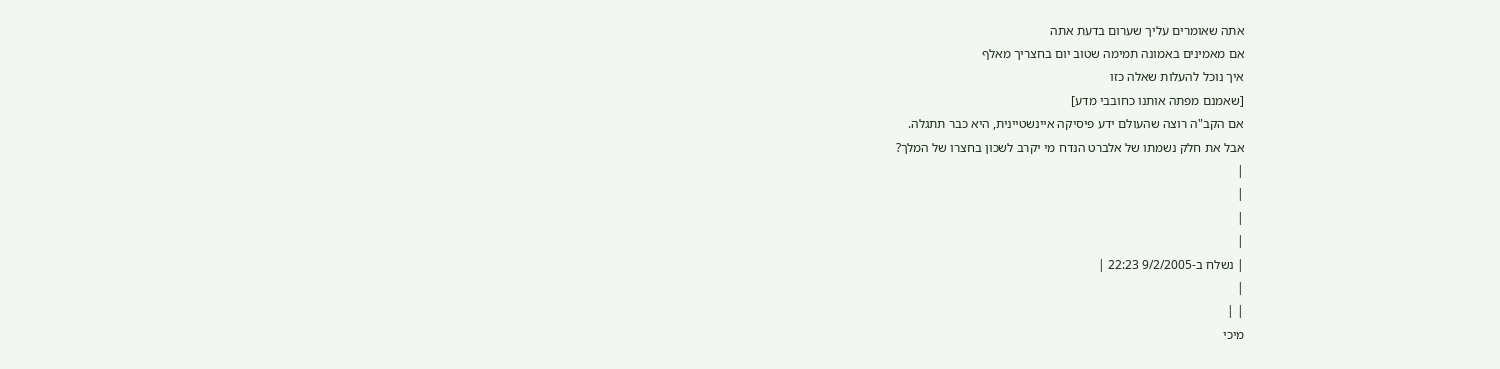אתה שאומרים עליך שערום בדעת אתה
אם מאמינים באמונה תמימה שטוב יום בחצריך מאלף
איך נוכל להעלות שאלה כזו
[שאמנם מפתה אותנו כחובבי מדע]
אם הקב"ה רוצה שהעולם ידע פיסיקה איינשטיינית, היא כבר תתגלה.
אבל את חלק נשמתו של אלברט הנדח מי יקרב לשכון בחצרו של המלך?
|
|
|
|
| נשלח ב-9/2/2005 22:23 |
|
| |
מיכי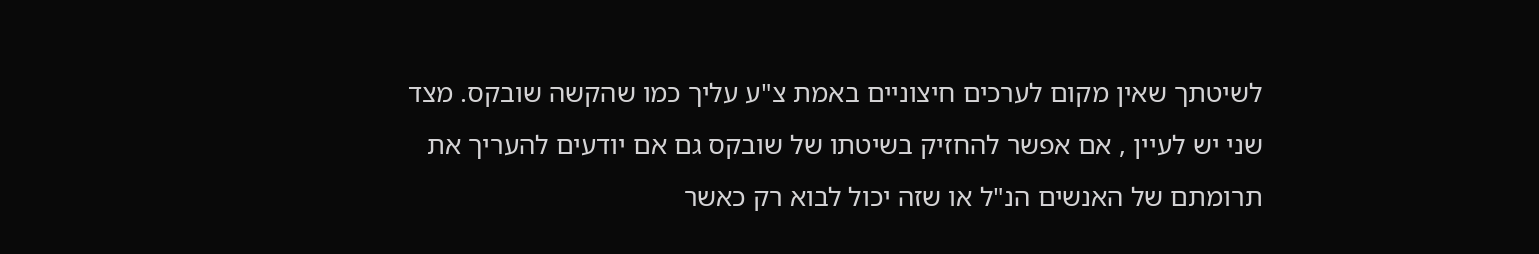לשיטתך שאין מקום לערכים חיצוניים באמת צ"ע עליך כמו שהקשה שובקס. מצד שני יש לעיין , אם אפשר להחזיק בשיטתו של שובקס גם אם יודעים להעריך את תרומתם של האנשים הנ"ל או שזה יכול לבוא רק כאשר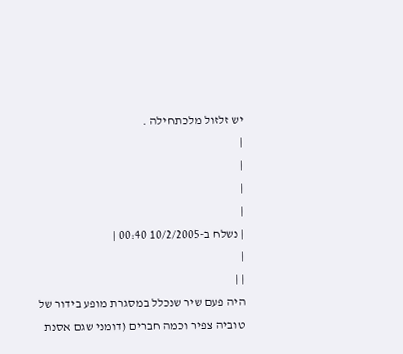יש זלזול מלכתחילה .
|
|
|
|
| נשלח ב-10/2/2005 00:40 |
|
| |
היה פעם שיר שנכלל במסגרת מופע בידור של טוביה צפיר וכמה חברים (דומני שגם אסנת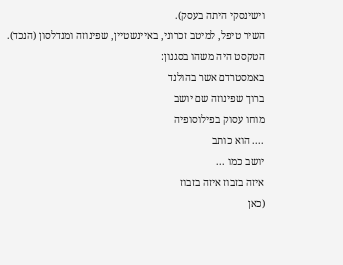וישינסקי היתה בעסק).
השיר טיפל, למיטב זכרוני, באיינשטיין, שפינוזה ומנדלסון (הנכד).
הטקסט היה משהו בסגנון:
באמסטרדם אשר בהולנד
ברוך שפינוזה שם יושב
מוחו עסוק בפילוסופיה
.... הוא כותב
יושב כמו ...
איזה בזבוז איזה בזבוז
(כאן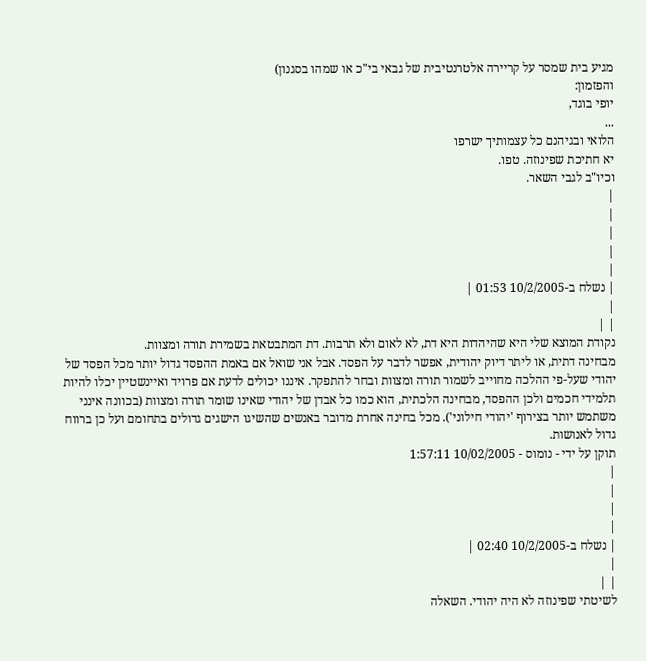מגיע בית שמסר על קריירה אלטרנטיבית של גבאי בי"כ או שמהו בסגנון)
והפזמון:
יופי בוגד,
...
הלואי ובגיהנם כל עצמותיך ישרפו
יא חתיכת שפינוזה. טפו.
וכיו"ב לגבי השאר.
|
|
|
|
|
| נשלח ב-10/2/2005 01:53 |
|
| |
נקודת המוצא שלי היא שהיהדות היא דת, לא לאום ולא תרבות. דת המתבטאת בשמירת תורה ומצוות.
מבחינה דתית, או ליתר דיוק יהודית, אפשר לדבר על הפסד. אבל אני שואל אם באמת ההפסד גדול יותר מכל הפסד של יהודי שעל-פי ההלכה מחוייב לשמור תורה ומצוות ובחר להתפקר. איננו יכולים לדעת אם פרויד ואיינשטיין יכלו להיות תלמידי חכמים ולכן ההפסד, מבחינה הלכתית, הוא כמו כל אבדן של יהודי שאינו שומר תורה ומצוות (בכוונה אינני משתמש יותר בצירוף 'יהודי חילוני'). מכל בחינה אחרת מדובר באנשים שהשיגו הישגים גדולים בתחומם ועל כן ברווח גדול לאנושות.
תוקן על ידי - נומוס - 10/02/2005 1:57:11
|
|
|
|
| נשלח ב-10/2/2005 02:40 |
|
| |
לשיטתי שפינוזה לא היה יהודי. השאלה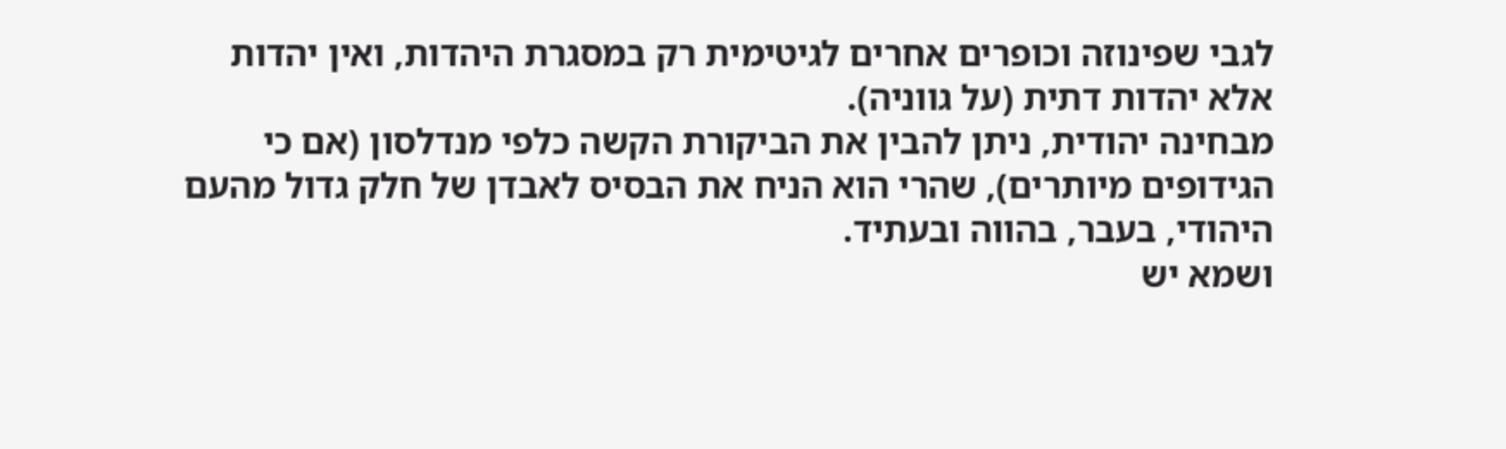לגבי שפינוזה וכופרים אחרים לגיטימית רק במסגרת היהדות, ואין יהדות אלא יהדות דתית (על גווניה).
מבחינה יהודית, ניתן להבין את הביקורת הקשה כלפי מנדלסון (אם כי הגידופים מיותרים), שהרי הוא הניח את הבסיס לאבדן של חלק גדול מהעם היהודי, בעבר, בהווה ובעתיד.
ושמא יש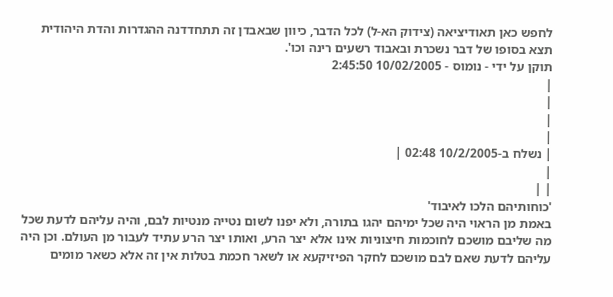לחפש כאן תאודיציאה (צידוק הא-ל) לכל הדבר, כיוון שבאבדן זה תתחדדנה ההגדרות והדת היהודית תצא בסופו של דבר נשכרת ובאבוד רשעים רינה וכו'.
תוקן על ידי - נומוס - 10/02/2005 2:45:50
|
|
|
|
| נשלח ב-10/2/2005 02:48 |
|
| |
'כוחותיהם הלכו לאיבוד'
באמת מן הראוי היה שכל ימיהם יהגו בתורה, ולא יפנו לשום נטייה מנטיות לבם, והיה עליהם לדעת שכל מה שליבם מושכם לחוכמות חיצוניות אינו אלא יצר הרע, ואותו יצר הרע עתיד לעבור מן העולם. וכן היה עליהם לדעת שאם לבם מושכם לחקר הפיזיקעא או לשאר חכמת בטלות אין זה אלא כשאר מומים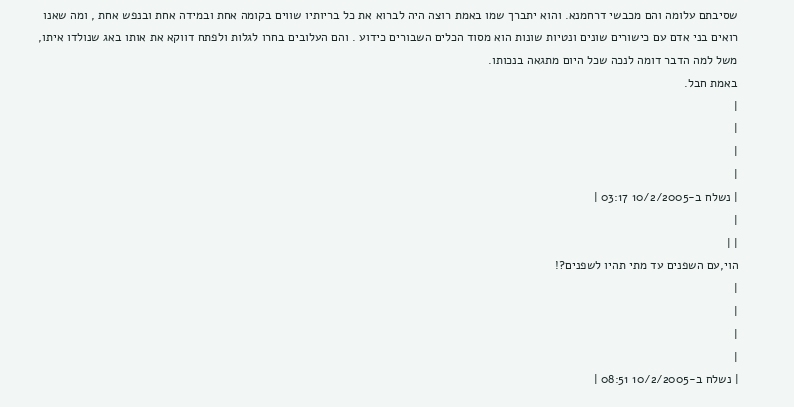שסיבתם עלומה והם מכבשי דרחמנא. והוא יתברך שמו באמת רוצה היה לברוא את כל בריותיו שווים בקומה אחת ובמידה אחת ובנפש אחת , ומה שאנו רואים בני אדם עם כישורים שונים ונטיות שונות הוא מסוד הכלים השבורים כידוע . והם העלובים בחרו לגלות ולפתח דווקא את אותו באג שנולדו איתו, משל למה הדבר דומה לנכה שכל היום מתגאה בנכותו.
באמת חבל.
|
|
|
|
| נשלח ב-10/2/2005 03:17 |
|
| |
הוי,עם השפנים עד מתי תהיו לשפנים?!
|
|
|
|
| נשלח ב-10/2/2005 08:51 |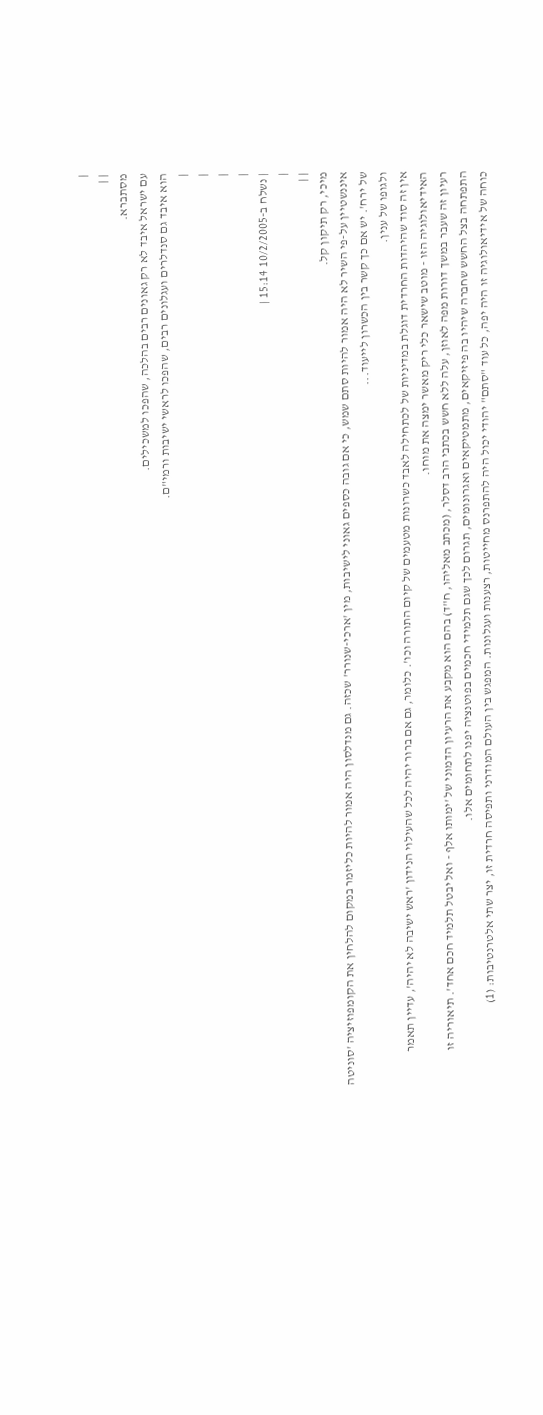|
| |
מסתברא.
עם ישראל איבד לא רק גאונים רבים בהלכה, שהפכו למשכילים.
הוא איבד גם סנדלרים ועגלונים רבים, שהפכו לראשי ישיבות ורמי"ם.
|
|
|
|
| נשלח ב-10/2/2005 15:14 |
|
| |
מיכי, רק תיקון קל.
איננשטיין על-פי השיר לא היה אמור להיות סתם שמש, כי אם גובה כספים גאוני לישיבות, מין 'ארכי-שנורר' שכזה. גם מנדלסון היה אמור להיות כליזמר במקום להלחין את הקומפוזיציה 'סוניטה של ירח'. יש אם כך קשר בין הכשרון לייעוד...
ולגופו של ענין.
אין זה סוד שהיהדות החרדית דוגלת במדיניות של לכתחילה לאבד כשרונות מטעמים של קיום התורה וכו'. כלומר, גם אם ברור יהיה לכל שהעילוי הנידון 'ראש ישיבה לא יהיה', עדיין תאמר האידיאולוגיה הזו - מוטב שישאר כלי ריק מאשר ימצה את מוחו.
רעיון זה שעבר במשך דורות מפה לאוזן, עלה ללא חשש בכתבי הרב דסלר, (מכתב מאליהו, ח"ד) בהם הוא מקבע את הרעיון הדמוני של 'ימותו אלף - ואל יבטל תלמיד חכם אחד'. תיאוריה זו התפתחה בצל החשש שחברה שיהיו בה פיזיקאים, מתמטיקאים ואגרונומים, תגרום לכך שגם תלמידי חכמים בפוטנציה יפנו לתחומים אלו.
כוחה של אידיאולוגיה זו היה יפה, כל עוד "סתם" יהודי יכול היה להתפרנס מחייטות, רצענות ועגלונות. המפגש בין העולם המודרני ותפיסה חרדית זו, יצר שתי אלטרנטיבות: (1)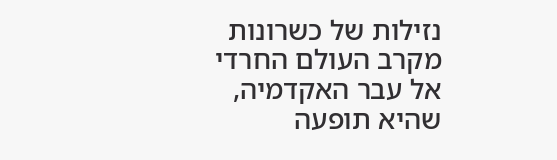נזילות של כשרונות מקרב העולם החרדי אל עבר האקדמיה, שהיא תופעה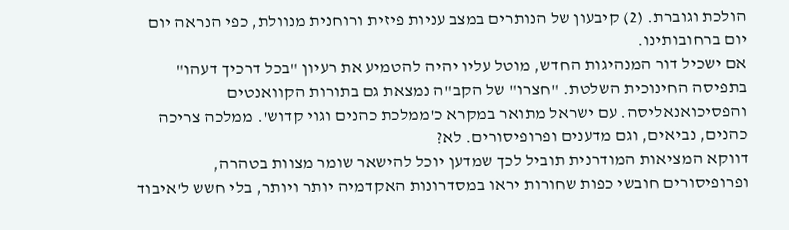הולכת וגוברת. (2) קיבעון של הנותרים במצב עניות פיזית ורוחנית מנוולת, כפי הנראה יום יום ברחובותינו.
אם ישכיל דור המנהיגות החדש, מוטל עליו יהיה להטמיע את רעיון "בכל דרכיך דעהו" בתפיסה החינוכית השלטת. "חצרו" של הקב"ה נמצאת גם בתורות הקוואנטים והפסיכואנאליסה. עם ישראל מתואר במקרא כ'ממלכת כהנים וגוי קדוש'. ממלכה צריכה כהנים, נביאים, וגם מדענים ופרופיסורים. לא?
דווקא המציאות המודרנית תוביל לכך שמדען יוכל להישאר שומר מצוות בטהרה, ופרופיסורים חובשי כפות שחורות יראו במסדרונות האקדמיה יותר ויותר, בלי חשש ל'איבוד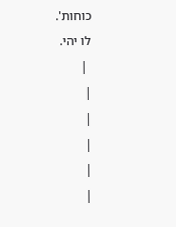כוחות'.
לו יהי.
 |
|
|
|
|
|